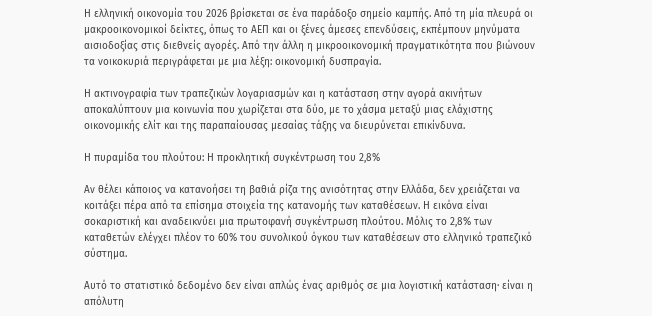Η ελληνική οικονομία του 2026 βρίσκεται σε ένα παράδοξο σημείο καμπής. Από τη μία πλευρά οι μακροοικονομικοί δείκτες, όπως το ΑΕΠ και οι ξένες άμεσες επενδύσεις, εκπέμπουν μηνύματα αισιοδοξίας στις διεθνείς αγορές. Από την άλλη η μικροοικονομική πραγματικότητα που βιώνουν τα νοικοκυριά περιγράφεται με μια λέξη: οικονομική δυσπραγία.

Η ακτινογραφία των τραπεζικών λογαριασμών και η κατάσταση στην αγορά ακινήτων αποκαλύπτουν μια κοινωνία που χωρίζεται στα δύο, με το χάσμα μεταξύ μιας ελάχιστης οικονομικής ελίτ και της παραπαίουσας μεσαίας τάξης να διευρύνεται επικίνδυνα.

Η πυραμίδα του πλούτου: Η προκλητική συγκέντρωση του 2,8%

Αν θέλει κάποιος να κατανοήσει τη βαθιά ρίζα της ανισότητας στην Ελλάδα, δεν χρειάζεται να κοιτάξει πέρα από τα επίσημα στοιχεία της κατανομής των καταθέσεων. Η εικόνα είναι σοκαριστική και αναδεικνύει μια πρωτοφανή συγκέντρωση πλούτου. Μόλις το 2,8% των καταθετών ελέγχει πλέον το 60% του συνολικού όγκου των καταθέσεων στο ελληνικό τραπεζικό σύστημα.

Αυτό το στατιστικό δεδομένο δεν είναι απλώς ένας αριθμός σε μια λογιστική κατάσταση· είναι η απόλυτη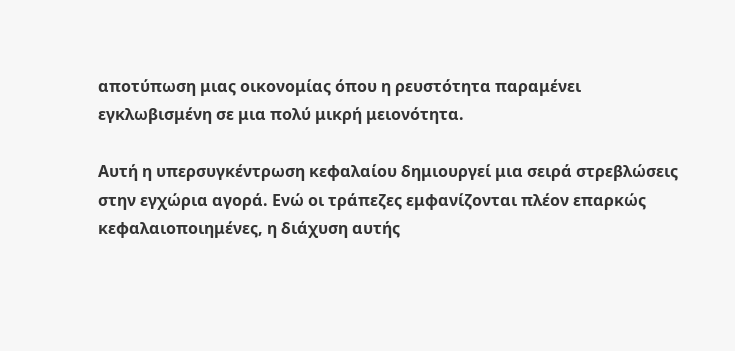αποτύπωση μιας οικονομίας όπου η ρευστότητα παραμένει εγκλωβισμένη σε μια πολύ μικρή μειονότητα.

Αυτή η υπερσυγκέντρωση κεφαλαίου δημιουργεί μια σειρά στρεβλώσεις στην εγχώρια αγορά. Ενώ οι τράπεζες εμφανίζονται πλέον επαρκώς κεφαλαιοποιημένες, η διάχυση αυτής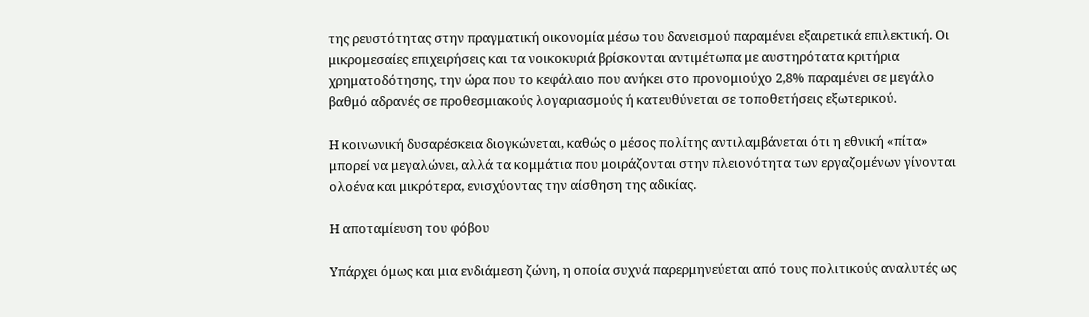της ρευστότητας στην πραγματική οικονομία μέσω του δανεισμού παραμένει εξαιρετικά επιλεκτική. Οι μικρομεσαίες επιχειρήσεις και τα νοικοκυριά βρίσκονται αντιμέτωπα με αυστηρότατα κριτήρια χρηματοδότησης, την ώρα που το κεφάλαιο που ανήκει στο προνομιούχο 2,8% παραμένει σε μεγάλο βαθμό αδρανές σε προθεσμιακούς λογαριασμούς ή κατευθύνεται σε τοποθετήσεις εξωτερικού.

Η κοινωνική δυσαρέσκεια διογκώνεται, καθώς ο μέσος πολίτης αντιλαμβάνεται ότι η εθνική «πίτα» μπορεί να μεγαλώνει, αλλά τα κομμάτια που μοιράζονται στην πλειονότητα των εργαζομένων γίνονται ολοένα και μικρότερα, ενισχύοντας την αίσθηση της αδικίας.

Η αποταμίευση του φόβου

Υπάρχει όμως και μια ενδιάμεση ζώνη, η οποία συχνά παρερμηνεύεται από τους πολιτικούς αναλυτές ως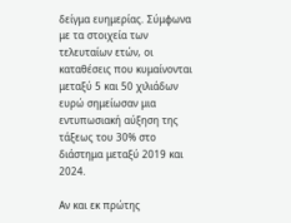δείγμα ευημερίας. Σύμφωνα με τα στοιχεία των τελευταίων ετών, οι καταθέσεις που κυμαίνονται μεταξύ 5 και 50 χιλιάδων ευρώ σημείωσαν μια εντυπωσιακή αύξηση της τάξεως του 30% στο διάστημα μεταξύ 2019 και 2024.

Αν και εκ πρώτης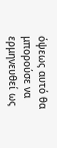όψεως αυτό θα μπορούσε να ερμηνευθεί ως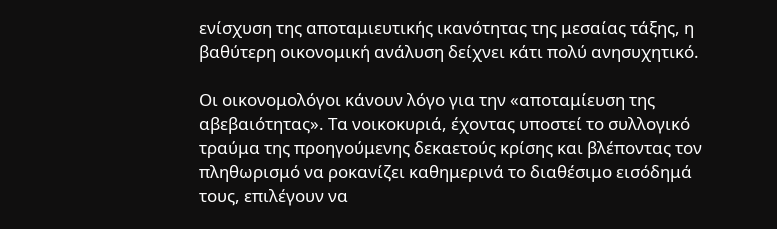ενίσχυση της αποταμιευτικής ικανότητας της μεσαίας τάξης, η βαθύτερη οικονομική ανάλυση δείχνει κάτι πολύ ανησυχητικό.

Οι οικονομολόγοι κάνουν λόγο για την «αποταμίευση της αβεβαιότητας». Τα νοικοκυριά, έχοντας υποστεί το συλλογικό τραύμα της προηγούμενης δεκαετούς κρίσης και βλέποντας τον πληθωρισμό να ροκανίζει καθημερινά το διαθέσιμο εισόδημά τους, επιλέγουν να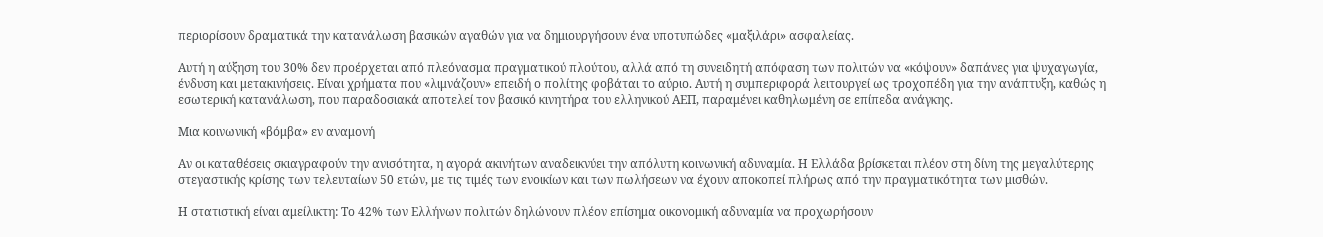περιορίσουν δραματικά την κατανάλωση βασικών αγαθών για να δημιουργήσουν ένα υποτυπώδες «μαξιλάρι» ασφαλείας.

Αυτή η αύξηση του 30% δεν προέρχεται από πλεόνασμα πραγματικού πλούτου, αλλά από τη συνειδητή απόφαση των πολιτών να «κόψουν» δαπάνες για ψυχαγωγία, ένδυση και μετακινήσεις. Είναι χρήματα που «λιμνάζουν» επειδή ο πολίτης φοβάται το αύριο. Αυτή η συμπεριφορά λειτουργεί ως τροχοπέδη για την ανάπτυξη, καθώς η εσωτερική κατανάλωση, που παραδοσιακά αποτελεί τον βασικό κινητήρα του ελληνικού ΑΕΠ, παραμένει καθηλωμένη σε επίπεδα ανάγκης.

Μια κοινωνική «βόμβα» εν αναμονή

Αν οι καταθέσεις σκιαγραφούν την ανισότητα, η αγορά ακινήτων αναδεικνύει την απόλυτη κοινωνική αδυναμία. Η Ελλάδα βρίσκεται πλέον στη δίνη της μεγαλύτερης στεγαστικής κρίσης των τελευταίων 50 ετών, με τις τιμές των ενοικίων και των πωλήσεων να έχουν αποκοπεί πλήρως από την πραγματικότητα των μισθών.

Η στατιστική είναι αμείλικτη: Το 42% των Ελλήνων πολιτών δηλώνουν πλέον επίσημα οικονομική αδυναμία να προχωρήσουν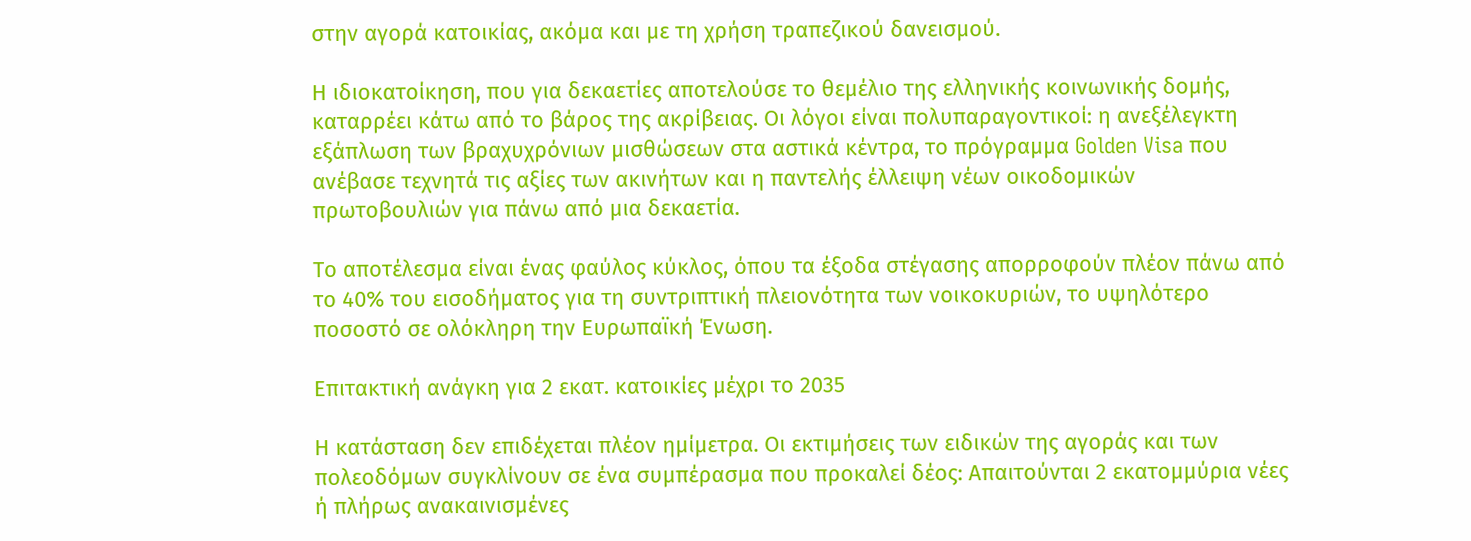στην αγορά κατοικίας, ακόμα και με τη χρήση τραπεζικού δανεισμού.

Η ιδιοκατοίκηση, που για δεκαετίες αποτελούσε το θεμέλιο της ελληνικής κοινωνικής δομής, καταρρέει κάτω από το βάρος της ακρίβειας. Οι λόγοι είναι πολυπαραγοντικοί: η ανεξέλεγκτη εξάπλωση των βραχυχρόνιων μισθώσεων στα αστικά κέντρα, το πρόγραμμα Golden Visa που ανέβασε τεχνητά τις αξίες των ακινήτων και η παντελής έλλειψη νέων οικοδομικών πρωτοβουλιών για πάνω από μια δεκαετία.

Το αποτέλεσμα είναι ένας φαύλος κύκλος, όπου τα έξοδα στέγασης απορροφούν πλέον πάνω από το 40% του εισοδήματος για τη συντριπτική πλειονότητα των νοικοκυριών, το υψηλότερο ποσοστό σε ολόκληρη την Ευρωπαϊκή Ένωση.

Επιτακτική ανάγκη για 2 εκατ. κατοικίες μέχρι το 2035

Η κατάσταση δεν επιδέχεται πλέον ημίμετρα. Οι εκτιμήσεις των ειδικών της αγοράς και των πολεοδόμων συγκλίνουν σε ένα συμπέρασμα που προκαλεί δέος: Απαιτούνται 2 εκατομμύρια νέες ή πλήρως ανακαινισμένες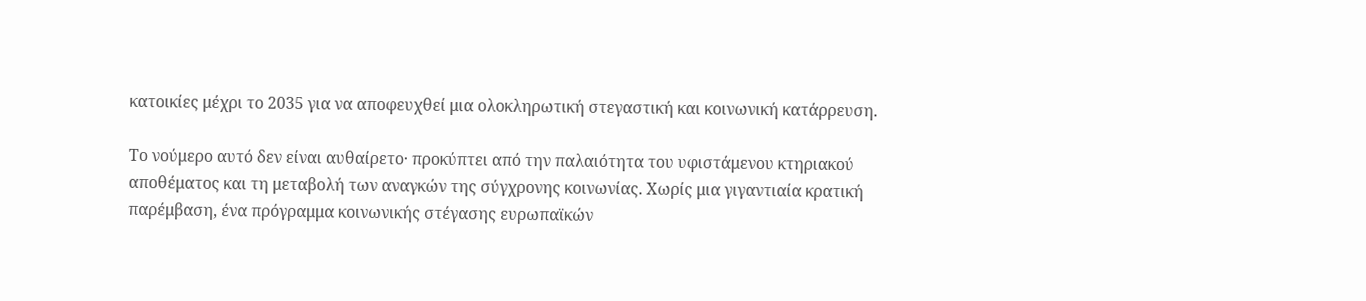κατοικίες μέχρι το 2035 για να αποφευχθεί μια ολοκληρωτική στεγαστική και κοινωνική κατάρρευση.

Το νούμερο αυτό δεν είναι αυθαίρετο· προκύπτει από την παλαιότητα του υφιστάμενου κτηριακού αποθέματος και τη μεταβολή των αναγκών της σύγχρονης κοινωνίας. Χωρίς μια γιγαντιαία κρατική παρέμβαση, ένα πρόγραμμα κοινωνικής στέγασης ευρωπαϊκών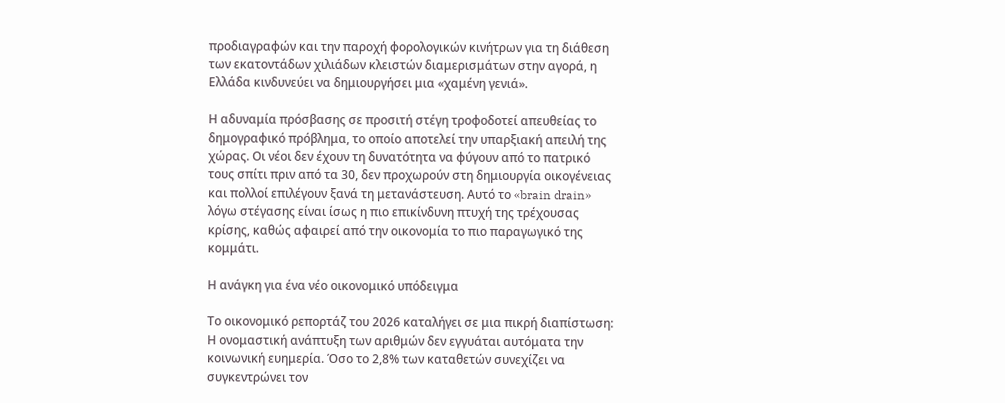προδιαγραφών και την παροχή φορολογικών κινήτρων για τη διάθεση των εκατοντάδων χιλιάδων κλειστών διαμερισμάτων στην αγορά, η Ελλάδα κινδυνεύει να δημιουργήσει μια «χαμένη γενιά».

Η αδυναμία πρόσβασης σε προσιτή στέγη τροφοδοτεί απευθείας το δημογραφικό πρόβλημα, το οποίο αποτελεί την υπαρξιακή απειλή της χώρας. Οι νέοι δεν έχουν τη δυνατότητα να φύγουν από το πατρικό τους σπίτι πριν από τα 30, δεν προχωρούν στη δημιουργία οικογένειας και πολλοί επιλέγουν ξανά τη μετανάστευση. Αυτό το «brain drain» λόγω στέγασης είναι ίσως η πιο επικίνδυνη πτυχή της τρέχουσας κρίσης, καθώς αφαιρεί από την οικονομία το πιο παραγωγικό της κομμάτι.

Η ανάγκη για ένα νέο οικονομικό υπόδειγμα

Το οικονομικό ρεπορτάζ του 2026 καταλήγει σε μια πικρή διαπίστωση: Η ονομαστική ανάπτυξη των αριθμών δεν εγγυάται αυτόματα την κοινωνική ευημερία. Όσο το 2,8% των καταθετών συνεχίζει να συγκεντρώνει τον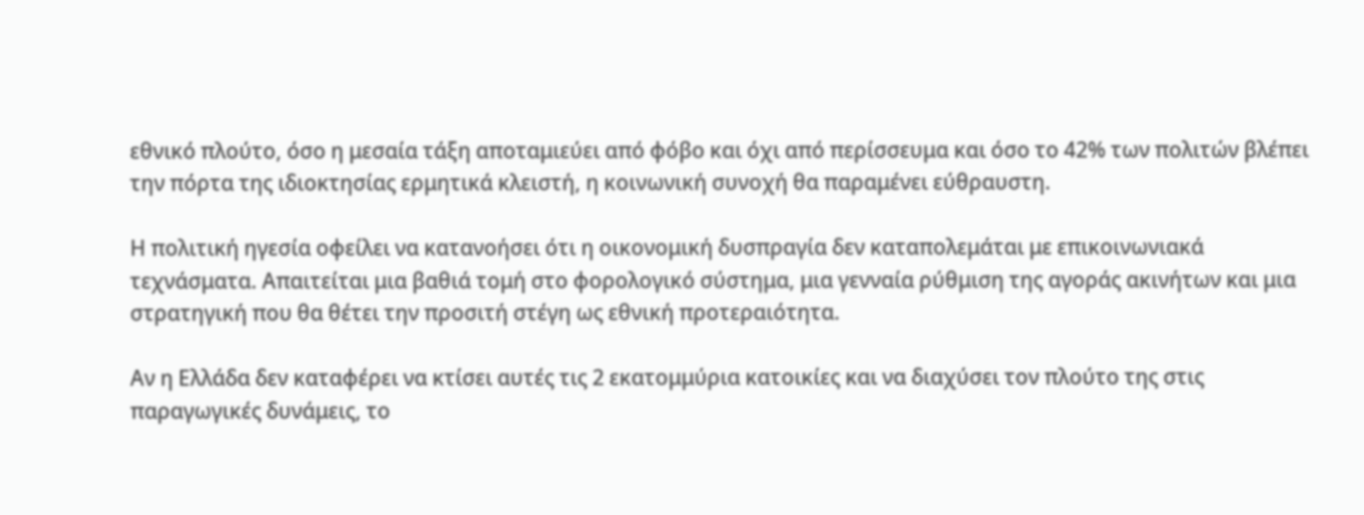εθνικό πλούτο, όσο η μεσαία τάξη αποταμιεύει από φόβο και όχι από περίσσευμα και όσο το 42% των πολιτών βλέπει την πόρτα της ιδιοκτησίας ερμητικά κλειστή, η κοινωνική συνοχή θα παραμένει εύθραυστη.

Η πολιτική ηγεσία οφείλει να κατανοήσει ότι η οικονομική δυσπραγία δεν καταπολεμάται με επικοινωνιακά τεχνάσματα. Απαιτείται μια βαθιά τομή στο φορολογικό σύστημα, μια γενναία ρύθμιση της αγοράς ακινήτων και μια στρατηγική που θα θέτει την προσιτή στέγη ως εθνική προτεραιότητα.

Αν η Ελλάδα δεν καταφέρει να κτίσει αυτές τις 2 εκατομμύρια κατοικίες και να διαχύσει τον πλούτο της στις παραγωγικές δυνάμεις, το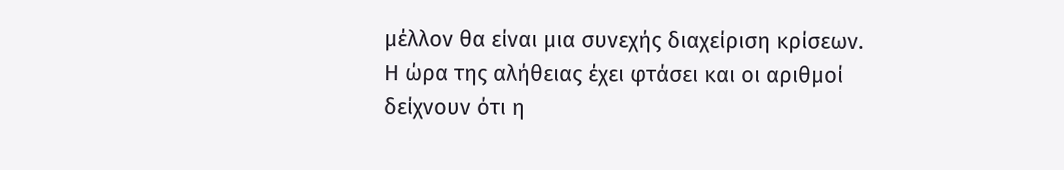μέλλον θα είναι μια συνεχής διαχείριση κρίσεων. Η ώρα της αλήθειας έχει φτάσει και οι αριθμοί δείχνουν ότι η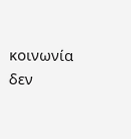κοινωνία δεν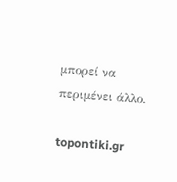μπορεί να περιμένει άλλο.

topontiki.gr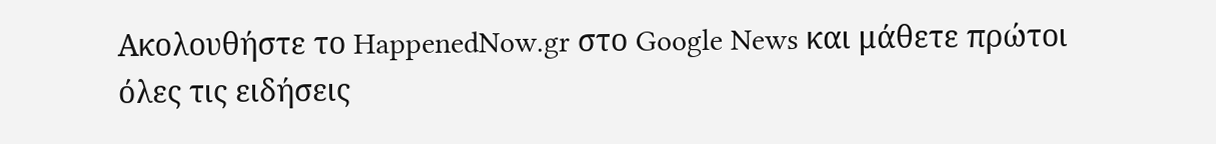Ακολουθήστε το HappenedNow.gr στο Google News και μάθετε πρώτοι όλες τις ειδήσεις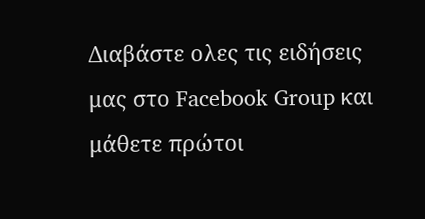Διαβάστε ολες τις ειδήσεις μας στο Facebook Group και μάθετε πρώτοι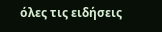όλες τις ειδήσεις